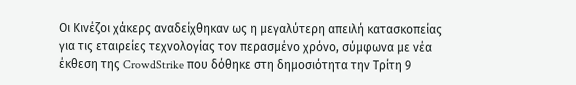Οι Κινέζοι χάκερς αναδείχθηκαν ως η μεγαλύτερη απειλή κατασκοπείας για τις εταιρείες τεχνολογίας τον περασμένο χρόνο, σύμφωνα με νέα έκθεση της CrowdStrike που δόθηκε στη δημοσιότητα την Τρίτη 9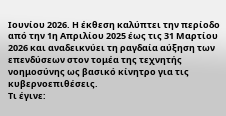Ιουνίου 2026. Η έκθεση καλύπτει την περίοδο από την 1η Απριλίου 2025 έως τις 31 Μαρτίου 2026 και αναδεικνύει τη ραγδαία αύξηση των επενδύσεων στον τομέα της τεχνητής νοημοσύνης ως βασικό κίνητρο για τις κυβερνοεπιθέσεις.
Τι έγινε: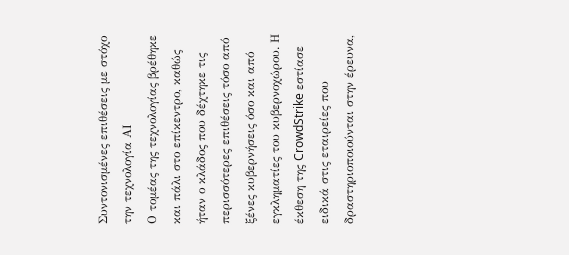Συντονισμένες επιθέσεις με στόχο την τεχνολογία ΑΙ
Ο τομέας της τεχνολογίας βρέθηκε και πάλι στο επίκεντρο, καθώς ήταν ο κλάδος που δέχτηκε τις περισσότερες επιθέσεις τόσο από ξένες κυβερνήσεις όσο και από εγκληματίες του κυβερνοχώρου. Η έκθεση της CrowdStrike εστίασε ειδικά στις εταιρείες που δραστηριοποιούνται στην έρευνα,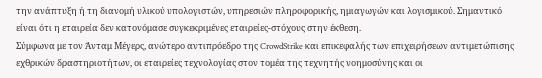την ανάπτυξη ή τη διανομή υλικού υπολογιστών, υπηρεσιών πληροφορικής, ημιαγωγών και λογισμικού. Σημαντικό είναι ότι η εταιρεία δεν κατονόμασε συγκεκριμένες εταιρείες-στόχους στην έκθεση.
Σύμφωνα με τον Άνταμ Μέγερς, ανώτερο αντιπρόεδρο της CrowdStrike και επικεφαλής των επιχειρήσεων αντιμετώπισης εχθρικών δραστηριοτήτων, οι εταιρείες τεχνολογίας στον τομέα της τεχνητής νοημοσύνης και οι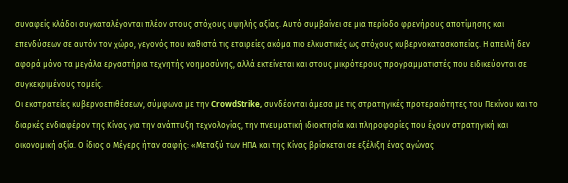συναφείς κλάδοι συγκαταλέγονται πλέον στους στόχους υψηλής αξίας. Αυτό συμβαίνει σε μια περίοδο φρενήρους αποτίμησης και επενδύσεων σε αυτόν τον χώρο, γεγονός που καθιστά τις εταιρείες ακόμα πιο ελκυστικές ως στόχους κυβερνοκατασκοπείας. Η απειλή δεν αφορά μόνο τα μεγάλα εργαστήρια τεχνητής νοημοσύνης, αλλά εκτείνεται και στους μικρότερους προγραμματιστές που ειδικεύονται σε συγκεκριμένους τομείς.
Οι εκστρατείες κυβερνοεπιθέσεων, σύμφωνα με την CrowdStrike, συνδέονται άμεσα με τις στρατηγικές προτεραιότητες του Πεκίνου και το διαρκές ενδιαφέρον της Κίνας για την ανάπτυξη τεχνολογίας, την πνευματική ιδιοκτησία και πληροφορίες που έχουν στρατηγική και οικονομική αξία. Ο ίδιος ο Μέγερς ήταν σαφής: «Μεταξύ των ΗΠΑ και της Κίνας βρίσκεται σε εξέλιξη ένας αγώνας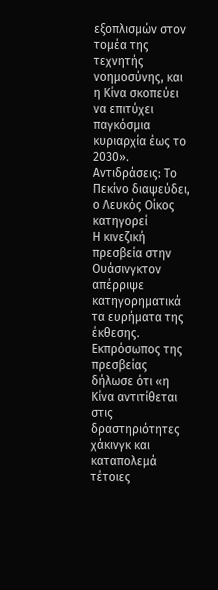εξοπλισμών στον τομέα της τεχνητής νοημοσύνης, και η Κίνα σκοπεύει να επιτύχει παγκόσμια κυριαρχία έως το 2030».
Αντιδράσεις: Το Πεκίνο διαψεύδει, ο Λευκός Οίκος κατηγορεί
Η κινεζική πρεσβεία στην Ουάσινγκτον απέρριψε κατηγορηματικά τα ευρήματα της έκθεσης. Εκπρόσωπος της πρεσβείας δήλωσε ότι «η Κίνα αντιτίθεται στις δραστηριότητες χάκινγκ και καταπολεμά τέτοιες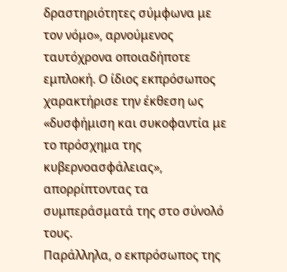δραστηριότητες σύμφωνα με τον νόμο», αρνούμενος ταυτόχρονα οποιαδήποτε εμπλοκή. Ο ίδιος εκπρόσωπος χαρακτήρισε την έκθεση ως «δυσφήμιση και συκοφαντία με το πρόσχημα της κυβερνοασφάλειας», απορρίπτοντας τα συμπεράσματά της στο σύνολό τους.
Παράλληλα, ο εκπρόσωπος της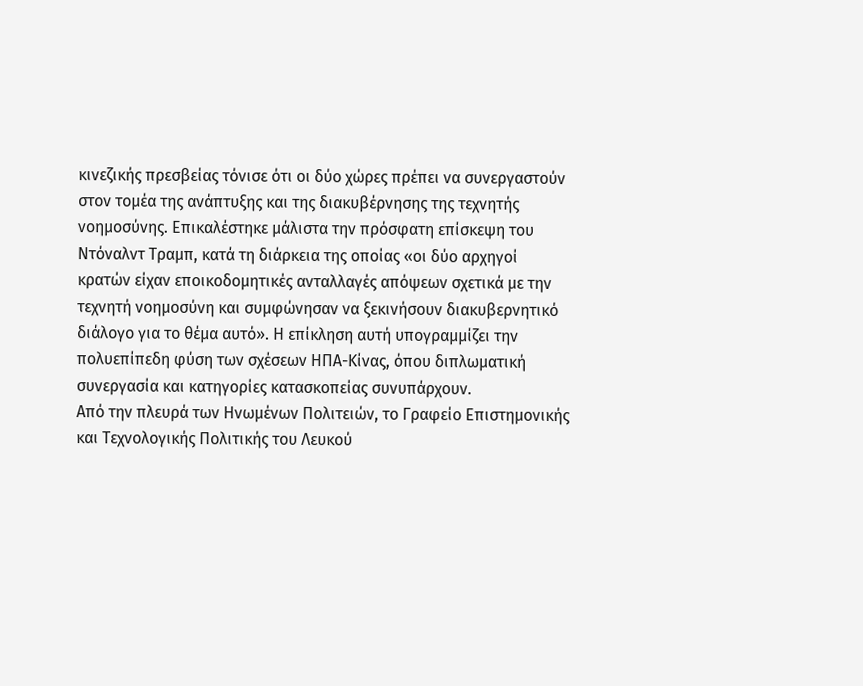κινεζικής πρεσβείας τόνισε ότι οι δύο χώρες πρέπει να συνεργαστούν στον τομέα της ανάπτυξης και της διακυβέρνησης της τεχνητής νοημοσύνης. Επικαλέστηκε μάλιστα την πρόσφατη επίσκεψη του Ντόναλντ Τραμπ, κατά τη διάρκεια της οποίας «οι δύο αρχηγοί κρατών είχαν εποικοδομητικές ανταλλαγές απόψεων σχετικά με την τεχνητή νοημοσύνη και συμφώνησαν να ξεκινήσουν διακυβερνητικό διάλογο για το θέμα αυτό». Η επίκληση αυτή υπογραμμίζει την πολυεπίπεδη φύση των σχέσεων ΗΠΑ-Κίνας, όπου διπλωματική συνεργασία και κατηγορίες κατασκοπείας συνυπάρχουν.
Από την πλευρά των Ηνωμένων Πολιτειών, το Γραφείο Επιστημονικής και Τεχνολογικής Πολιτικής του Λευκού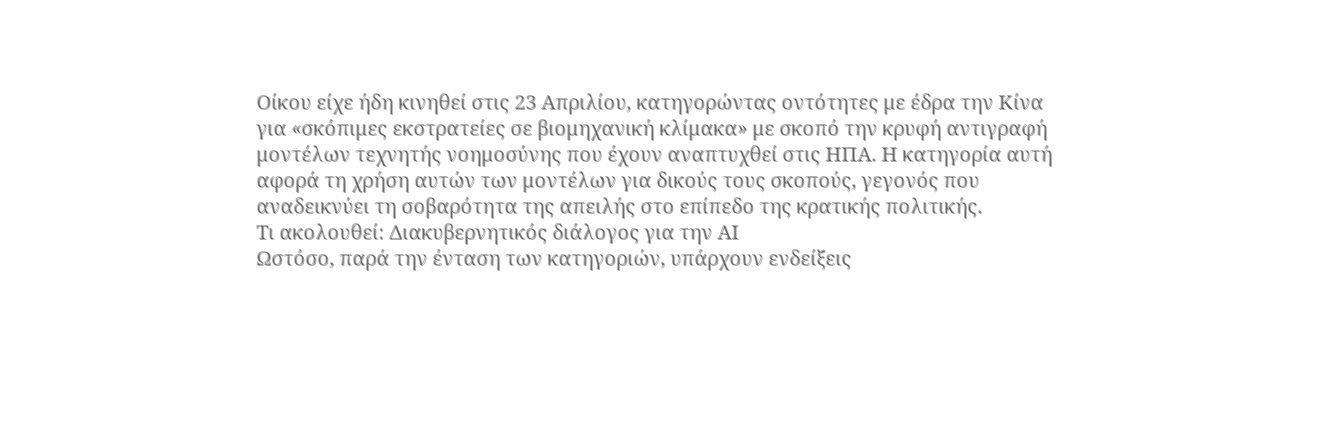Οίκου είχε ήδη κινηθεί στις 23 Απριλίου, κατηγορώντας οντότητες με έδρα την Κίνα για «σκόπιμες εκστρατείες σε βιομηχανική κλίμακα» με σκοπό την κρυφή αντιγραφή μοντέλων τεχνητής νοημοσύνης που έχουν αναπτυχθεί στις ΗΠΑ. Η κατηγορία αυτή αφορά τη χρήση αυτών των μοντέλων για δικούς τους σκοπούς, γεγονός που αναδεικνύει τη σοβαρότητα της απειλής στο επίπεδο της κρατικής πολιτικής.
Τι ακολουθεί: Διακυβερνητικός διάλογος για την ΑΙ
Ωστόσο, παρά την ένταση των κατηγοριών, υπάρχουν ενδείξεις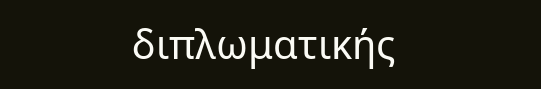διπλωματικής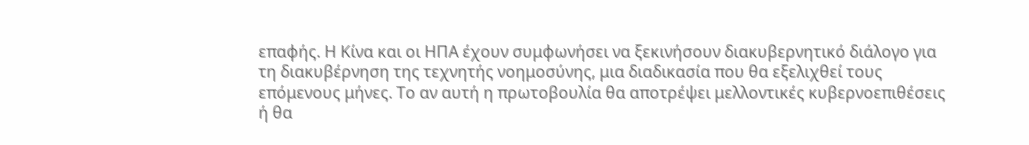επαφής. Η Κίνα και οι ΗΠΑ έχουν συμφωνήσει να ξεκινήσουν διακυβερνητικό διάλογο για τη διακυβέρνηση της τεχνητής νοημοσύνης, μια διαδικασία που θα εξελιχθεί τους επόμενους μήνες. Το αν αυτή η πρωτοβουλία θα αποτρέψει μελλοντικές κυβερνοεπιθέσεις ή θα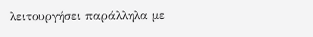λειτουργήσει παράλληλα με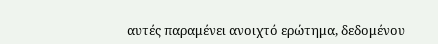αυτές παραμένει ανοιχτό ερώτημα, δεδομένου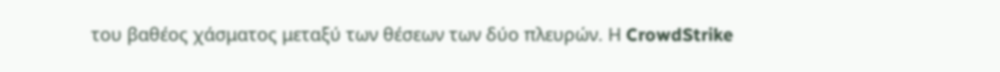του βαθέος χάσματος μεταξύ των θέσεων των δύο πλευρών. Η CrowdStrike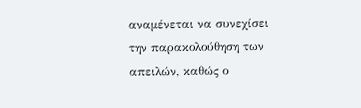αναμένεται να συνεχίσει την παρακολούθηση των απειλών, καθώς ο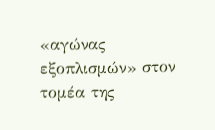«αγώνας εξοπλισμών» στον τομέα της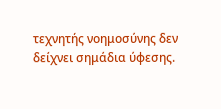τεχνητής νοημοσύνης δεν δείχνει σημάδια ύφεσης.